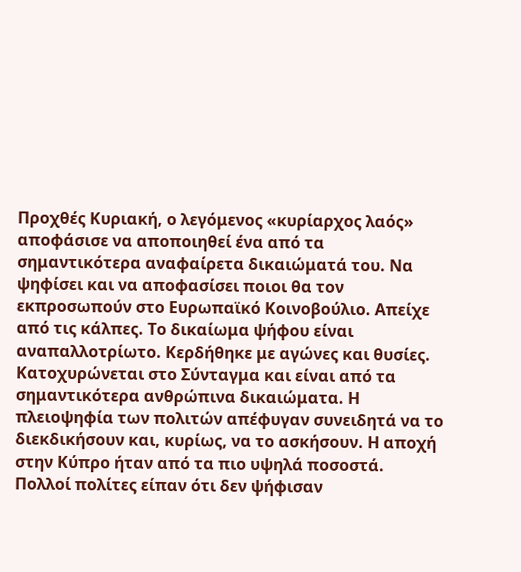Προχθές Κυριακή, ο λεγόμενος «κυρίαρχος λαός» αποφάσισε να αποποιηθεί ένα από τα σημαντικότερα αναφαίρετα δικαιώματά του. Να ψηφίσει και να αποφασίσει ποιοι θα τον εκπροσωπούν στο Ευρωπαϊκό Κοινοβούλιο. Απείχε από τις κάλπες. Το δικαίωμα ψήφου είναι αναπαλλοτρίωτο. Κερδήθηκε με αγώνες και θυσίες. Κατοχυρώνεται στο Σύνταγμα και είναι από τα σημαντικότερα ανθρώπινα δικαιώματα. Η πλειοψηφία των πολιτών απέφυγαν συνειδητά να το διεκδικήσουν και, κυρίως, να το ασκήσουν. Η αποχή στην Κύπρο ήταν από τα πιο υψηλά ποσοστά.
Πολλοί πολίτες είπαν ότι δεν ψήφισαν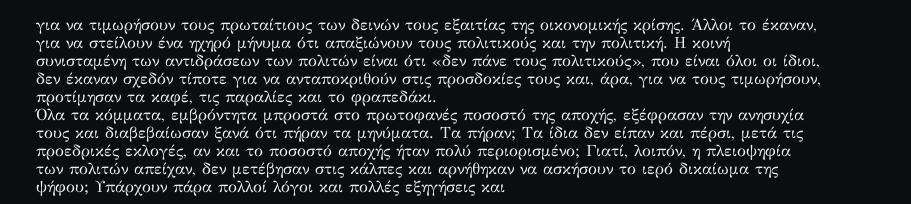για να τιμωρήσουν τους πρωταίτιους των δεινών τους εξαιτίας της οικονομικής κρίσης. Άλλοι το έκαναν, για να στείλουν ένα ηχηρό μήνυμα ότι απαξιώνουν τους πολιτικούς και την πολιτική. Η κοινή συνισταμένη των αντιδράσεων των πολιτών είναι ότι «δεν πάνε τους πολιτικούς», που είναι όλοι οι ίδιοι, δεν έκαναν σχεδόν τίποτε για να ανταποκριθούν στις προσδοκίες τους και, άρα, για να τους τιμωρήσουν, προτίμησαν τα καφέ, τις παραλίες και το φραπεδάκι.
Όλα τα κόμματα, εμβρόντητα μπροστά στο πρωτοφανές ποσοστό της αποχής, εξέφρασαν την ανησυχία τους και διαβεβαίωσαν ξανά ότι πήραν τα μηνύματα. Τα πήραν; Τα ίδια δεν είπαν και πέρσι, μετά τις προεδρικές εκλογές, αν και το ποσοστό αποχής ήταν πολύ περιορισμένο; Γιατί, λοιπόν, η πλειοψηφία των πολιτών απείχαν, δεν μετέβησαν στις κάλπες και αρνήθηκαν να ασκήσουν το ιερό δικαίωμα της ψήφου; Υπάρχουν πάρα πολλοί λόγοι και πολλές εξηγήσεις και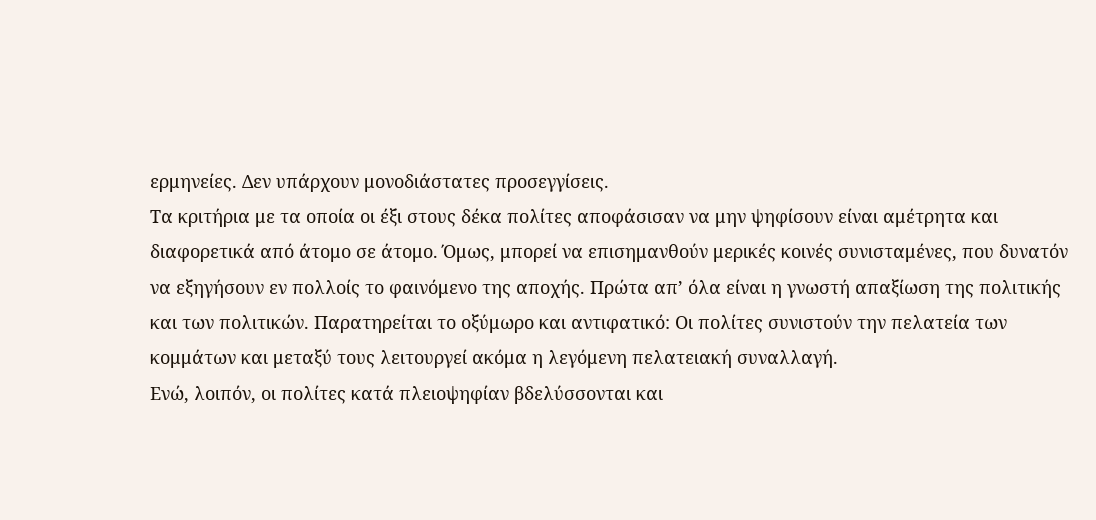ερμηνείες. Δεν υπάρχουν μονοδιάστατες προσεγγίσεις.
Τα κριτήρια με τα οποία οι έξι στους δέκα πολίτες αποφάσισαν να μην ψηφίσουν είναι αμέτρητα και διαφορετικά από άτομο σε άτομο. Όμως, μπορεί να επισημανθούν μερικές κοινές συνισταμένες, που δυνατόν να εξηγήσουν εν πολλοίς το φαινόμενο της αποχής. Πρώτα απ’ όλα είναι η γνωστή απαξίωση της πολιτικής και των πολιτικών. Παρατηρείται το οξύμωρο και αντιφατικό: Οι πολίτες συνιστούν την πελατεία των κομμάτων και μεταξύ τους λειτουργεί ακόμα η λεγόμενη πελατειακή συναλλαγή.
Ενώ, λοιπόν, οι πολίτες κατά πλειοψηφίαν βδελύσσονται και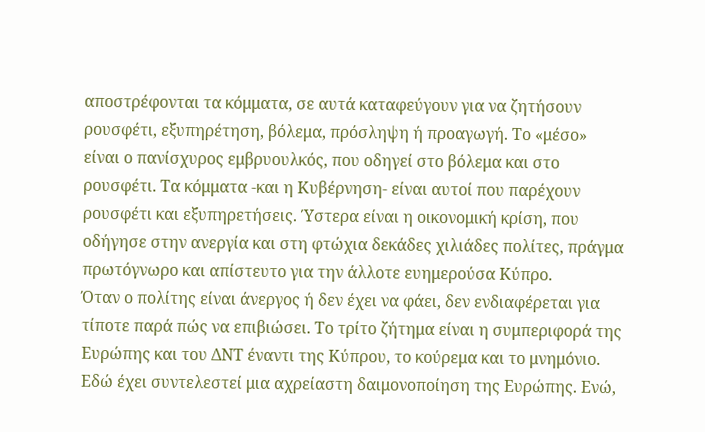αποστρέφονται τα κόμματα, σε αυτά καταφεύγουν για να ζητήσουν ρουσφέτι, εξυπηρέτηση, βόλεμα, πρόσληψη ή προαγωγή. Το «μέσο» είναι ο πανίσχυρος εμβρυουλκός, που οδηγεί στο βόλεμα και στο ρουσφέτι. Τα κόμματα -και η Κυβέρνηση- είναι αυτοί που παρέχουν ρουσφέτι και εξυπηρετήσεις. Ύστερα είναι η οικονομική κρίση, που οδήγησε στην ανεργία και στη φτώχια δεκάδες χιλιάδες πολίτες, πράγμα πρωτόγνωρο και απίστευτο για την άλλοτε ευημερούσα Κύπρο.
Όταν ο πολίτης είναι άνεργος ή δεν έχει να φάει, δεν ενδιαφέρεται για τίποτε παρά πώς να επιβιώσει. Το τρίτο ζήτημα είναι η συμπεριφορά της Ευρώπης και του ΔΝΤ έναντι της Κύπρου, το κούρεμα και το μνημόνιο. Εδώ έχει συντελεστεί μια αχρείαστη δαιμονοποίηση της Ευρώπης. Ενώ,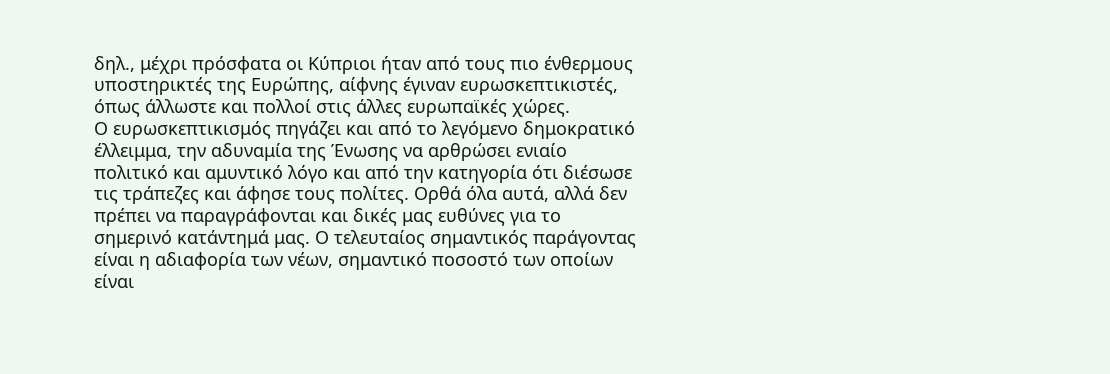δηλ., μέχρι πρόσφατα οι Κύπριοι ήταν από τους πιο ένθερμους υποστηρικτές της Ευρώπης, αίφνης έγιναν ευρωσκεπτικιστές, όπως άλλωστε και πολλοί στις άλλες ευρωπαϊκές χώρες.
Ο ευρωσκεπτικισμός πηγάζει και από το λεγόμενο δημοκρατικό έλλειμμα, την αδυναμία της Ένωσης να αρθρώσει ενιαίο πολιτικό και αμυντικό λόγο και από την κατηγορία ότι διέσωσε τις τράπεζες και άφησε τους πολίτες. Ορθά όλα αυτά, αλλά δεν πρέπει να παραγράφονται και δικές μας ευθύνες για το σημερινό κατάντημά μας. Ο τελευταίος σημαντικός παράγοντας είναι η αδιαφορία των νέων, σημαντικό ποσοστό των οποίων είναι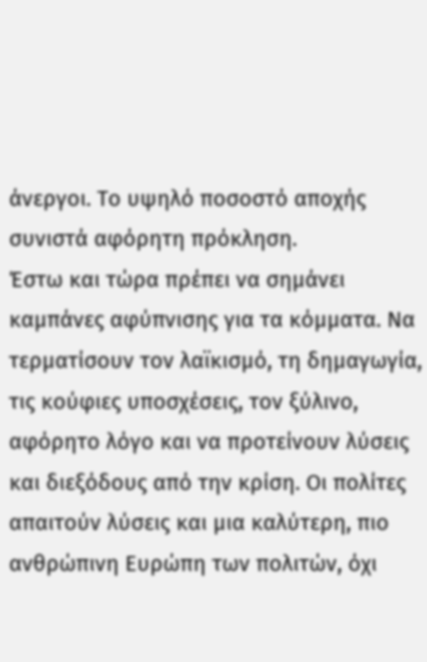άνεργοι. Το υψηλό ποσοστό αποχής συνιστά αφόρητη πρόκληση.
Έστω και τώρα πρέπει να σημάνει καμπάνες αφύπνισης για τα κόμματα. Να τερματίσουν τον λαϊκισμό, τη δημαγωγία, τις κούφιες υποσχέσεις, τον ξύλινο, αφόρητο λόγο και να προτείνουν λύσεις και διεξόδους από την κρίση. Οι πολίτες απαιτούν λύσεις και μια καλύτερη, πιο ανθρώπινη Ευρώπη των πολιτών, όχι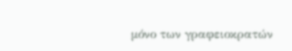μόνο των γραφειοκρατών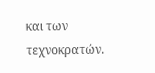και των τεχνοκρατών.